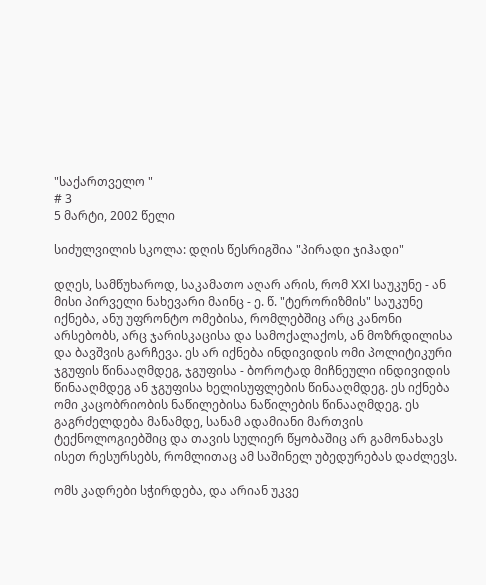"საქართველო "
# 3
5 მარტი, 2002 წელი

სიძულვილის სკოლა: დღის წესრიგშია "პირადი ჯიჰადი"

დღეს, სამწუხაროდ, საკამათო აღარ არის, რომ XXI საუკუნე - ან მისი პირველი ნახევარი მაინც - ე. წ. "ტერორიზმის" საუკუნე იქნება, ანუ უფრონტო ომებისა, რომლებშიც არც კანონი არსებობს, არც ჯარისკაცისა და სამოქალაქოს, ან მოზრდილისა და ბავშვის გარჩევა. ეს არ იქნება ინდივიდის ომი პოლიტიკური ჯგუფის წინააღმდეგ, ჯგუფისა - ბოროტად მიჩნეული ინდივიდის წინააღმდეგ ან ჯგუფისა ხელისუფლების წინააღმდეგ. ეს იქნება ომი კაცობრიობის ნაწილებისა ნაწილების წინააღმდეგ. ეს გაგრძელდება მანამდე, სანამ ადამიანი მართვის ტექნოლოგიებშიც და თავის სულიერ წყობაშიც არ გამონახავს ისეთ რესურსებს, რომლითაც ამ საშინელ უბედურებას დაძლევს.

ომს კადრები სჭირდება, და არიან უკვე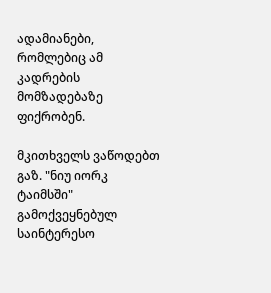ადამიანები, რომლებიც ამ კადრების მომზადებაზე ფიქრობენ.

მკითხველს ვაწოდებთ გაზ. "ნიუ იორკ ტაიმსში" გამოქვეყნებულ საინტერესო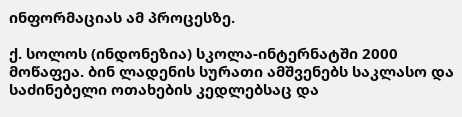ინფორმაციას ამ პროცესზე.

ქ. სოლოს (ინდონეზია) სკოლა-ინტერნატში 2000 მოწაფეა. ბინ ლადენის სურათი ამშვენებს საკლასო და საძინებელი ოთახების კედლებსაც და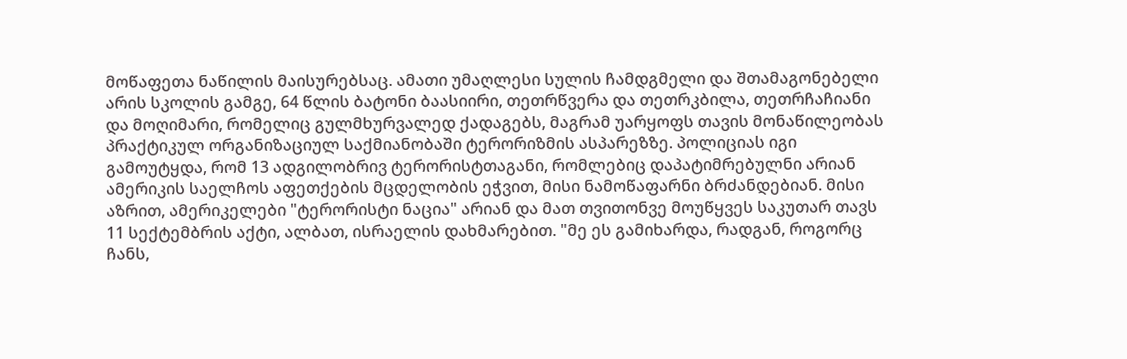მოწაფეთა ნაწილის მაისურებსაც. ამათი უმაღლესი სულის ჩამდგმელი და შთამაგონებელი არის სკოლის გამგე, 64 წლის ბატონი ბაასიირი, თეთრწვერა და თეთრკბილა, თეთრჩაჩიანი და მოღიმარი, რომელიც გულმხურვალედ ქადაგებს, მაგრამ უარყოფს თავის მონაწილეობას პრაქტიკულ ორგანიზაციულ საქმიანობაში ტერორიზმის ასპარეზზე. პოლიციას იგი გამოუტყდა, რომ 13 ადგილობრივ ტერორისტთაგანი, რომლებიც დაპატიმრებულნი არიან ამერიკის საელჩოს აფეთქების მცდელობის ეჭვით, მისი ნამოწაფარნი ბრძანდებიან. მისი აზრით, ამერიკელები "ტერორისტი ნაცია" არიან და მათ თვითონვე მოუწყვეს საკუთარ თავს 11 სექტემბრის აქტი, ალბათ, ისრაელის დახმარებით. "მე ეს გამიხარდა, რადგან, როგორც ჩანს,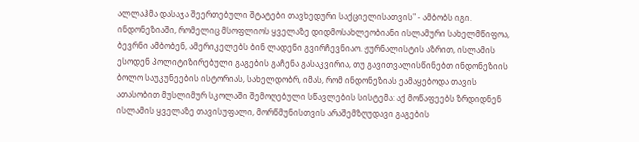ალლაჰმა დასაჯა შეერთებული შტატები თავხედური საქციელისათვის" - ამბობს იგი. ინდონეზიაში, რომელიც მსოფლიოს ყველაზე დიდმოსახლეობიანი ისლამური სახელმწიფოა, ბევრნი ამბობენ, ამერიკელებს ბინ ლადენი გვირჩევნიაო. ჟურნალისტის აზრით, ისლამის ესოდენ პოლიტიზირებული გაგების გაჩენა გასაკვირია, თუ გავითვალისწინებთ ინდონეზიის ბოლო საუკუნეების ისტორიას, სახელდობრ, იმას, რომ ინდონეზიას ეამაყებოდა თავის ათასობით მუსლიმურ სკოლაში შემოღებული სწავლების სისტემა: აქ მოწაფეებს ზრდიდნენ ისლამის ყველაზე თავისუფალი, მორწმუნისთვის არაშემზღუდავი გაგების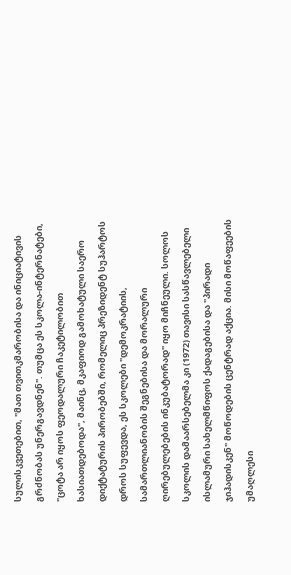სულისკვეთებით, "მათ თვითკმარობისა და ინიციატივის გრძნობას უნერგავდნენ". თუმცა ეს სკოლა-ინტერნატები, "ცოტა არ იყოს ფეოდალური ჩაკეტილობით ხასიათდებოდა", მაინც, მკაფიოდ გამოხატული საერო დიქტატურის პირობებში, რომელიც პრეზიდენტ სუჰარტოს დროს სუფევდა, ეს სკოლები "დემოკრატიის, სამართლიანობის შეგნებისა და მორალური ღირებულებების ინკუბატორად" იყო მიჩნეული. სოლოს სკოლის დამაარსებელმა კი (1972) თავისი სასწავლებელი ისლამური სახელმწიფოს ქადაგებისა და "პირადი ჯიჰადისკენ" მოწოდების ცენტრად აქცია. მისი მოწაფეების უმაღლესი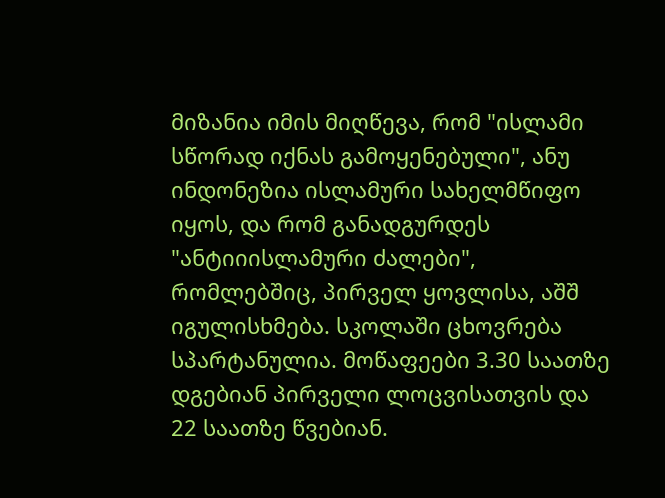მიზანია იმის მიღწევა, რომ "ისლამი სწორად იქნას გამოყენებული", ანუ ინდონეზია ისლამური სახელმწიფო იყოს, და რომ განადგურდეს "ანტიიისლამური ძალები", რომლებშიც, პირველ ყოვლისა, აშშ იგულისხმება. სკოლაში ცხოვრება სპარტანულია. მოწაფეები 3.30 საათზე დგებიან პირველი ლოცვისათვის და 22 საათზე წვებიან.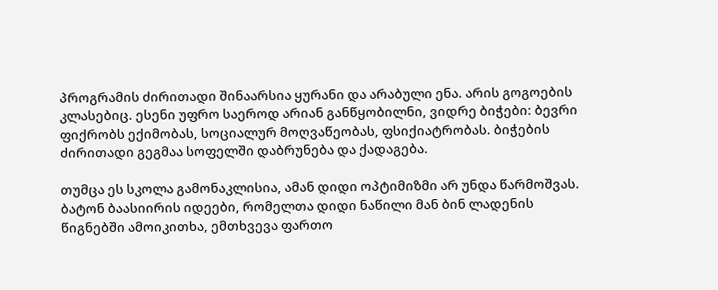პროგრამის ძირითადი შინაარსია ყურანი და არაბული ენა. არის გოგოების კლასებიც. ესენი უფრო საეროდ არიან განწყობილნი, ვიდრე ბიჭები: ბევრი ფიქრობს ექიმობას, სოციალურ მოღვაწეობას, ფსიქიატრობას. ბიჭების ძირითადი გეგმაა სოფელში დაბრუნება და ქადაგება.

თუმცა ეს სკოლა გამონაკლისია, ამან დიდი ოპტიმიზმი არ უნდა წარმოშვას. ბატონ ბაასიირის იდეები, რომელთა დიდი ნაწილი მან ბინ ლადენის წიგნებში ამოიკითხა, ემთხვევა ფართო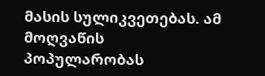მასის სულიკვეთებას. ამ მოღვაწის პოპულარობას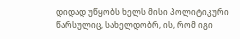დიდად უწყობს ხელს მისი პოლიტიკური წარსულიც, სახელდობრ, ის, რომ იგი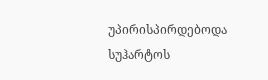უპირისპირდებოდა სუჰარტოს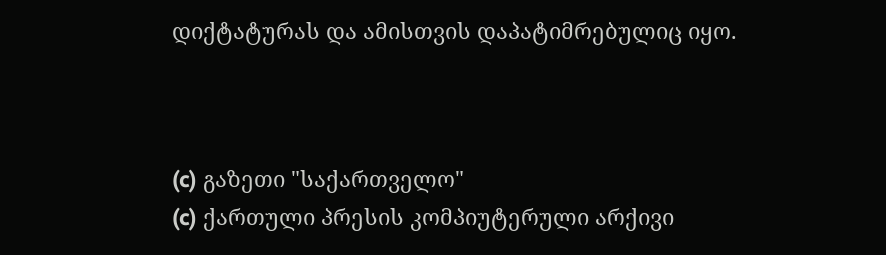დიქტატურას და ამისთვის დაპატიმრებულიც იყო.



(c) გაზეთი "საქართველო"
(c) ქართული პრესის კომპიუტერული არქივი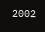2002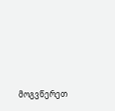მოგვწერეთ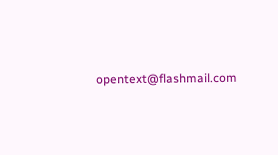opentext@flashmail.com